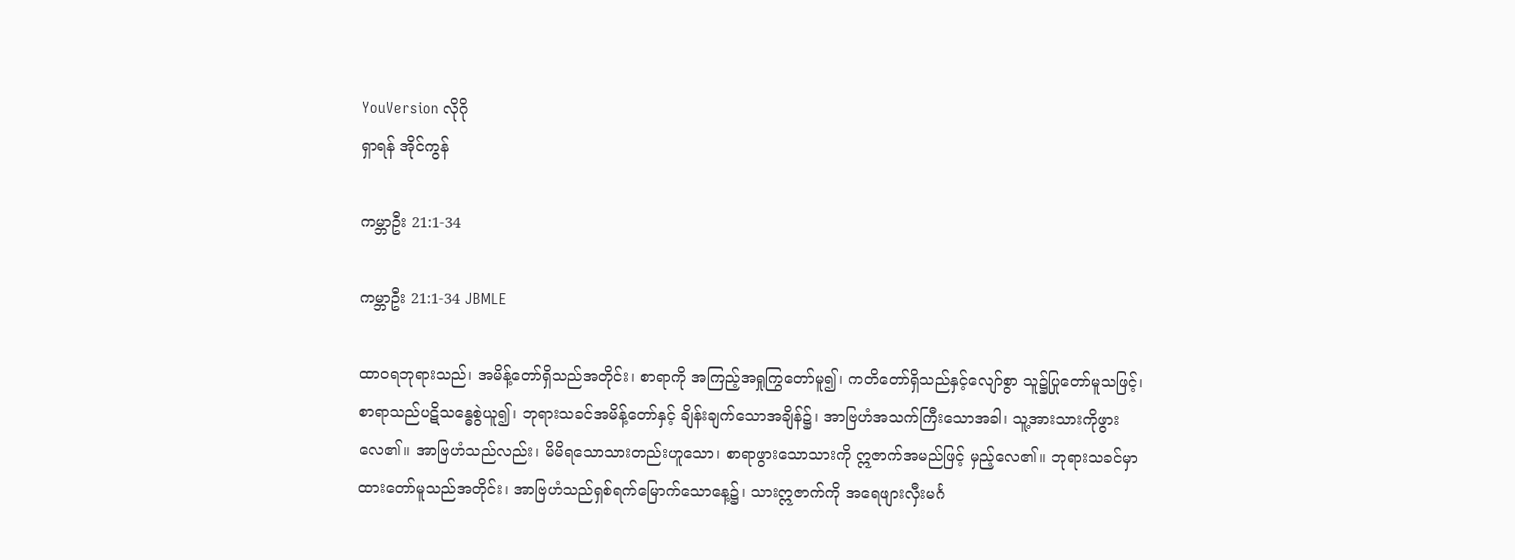YouVersion လိုဂို
ရှာရန် အိုင်ကွန်

ကမ္ဘာဦး 21:1-34

ကမ္ဘာဦး 21:1-34 JBMLE

ထာဝရဘုရားသည်၊ အမိန့်တော်ရှိသည်အတိုင်း၊ စာရာကို အကြည့်အရှုကြွတော်မူ၍၊ ကတိတော်ရှိသည်နှင့်လျော်စွာ သူ၌ပြုတော်မူသဖြင့်၊ စာရာသည်ပဋိသန္ဓေစွဲယူ၍၊ ဘုရားသခင်အမိန့်တော်နှင့် ချိန်းချက်သောအချိန်၌၊ အာဗြဟံအသက်ကြီးသောအခါ၊ သူ့အားသားကိုဖွားလေ၏။ အာဗြဟံသည်လည်း၊ မိမိရသောသားတည်းဟူသော၊ စာရာဖွားသောသားကို ဣဇာက်အမည်ဖြင့် မှည့်လေ၏။ ဘုရားသခင်မှာထားတော်မူသည်အတိုင်း၊ အာဗြဟံသည်ရှစ်ရက်မြောက်သောနေ့၌၊ သားဣဇာက်ကို အရေဖျားလှီးမင်္ဂ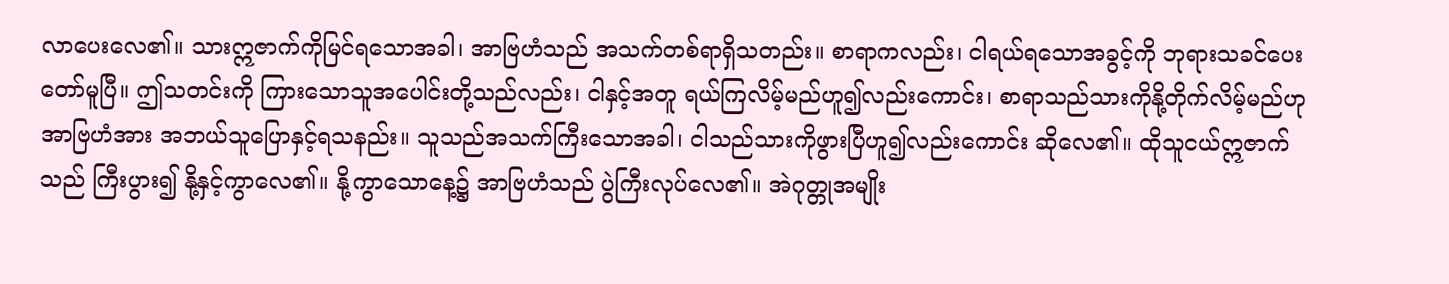လာပေးလေ၏။ သားဣဇာက်ကိုမြင်ရသောအခါ၊ အာဗြဟံသည် အသက်တစ်ရာရှိသတည်း။ စာရာကလည်း၊ ငါရယ်ရသောအခွင့်ကို ဘုရားသခင်ပေးတော်မူပြီ။ ဤသတင်းကို ကြားသောသူအပေါင်းတို့သည်လည်း၊ ငါနှင့်အတူ ရယ်ကြလိမ့်မည်ဟူ၍လည်းကောင်း၊ စာရာသည်သားကိုနို့တိုက်လိမ့်မည်ဟု အာဗြဟံအား အဘယ်သူပြောနှင့်ရသနည်း။ သူသည်အသက်ကြီးသောအခါ၊ ငါသည်သားကိုဖွားပြီဟူ၍လည်းကောင်း ဆိုလေ၏။ ထိုသူငယ်ဣဇာက်သည် ကြီးပွား၍ နို့နှင့်ကွာလေ၏။ နို့ကွာသောနေ့၌ အာဗြဟံသည် ပွဲကြီးလုပ်လေ၏။ အဲဂုတ္တုအမျိုး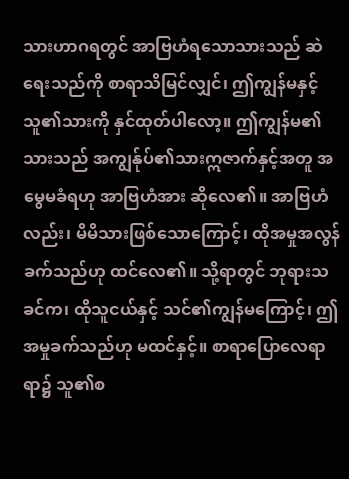သားဟာဂရတွင် အာဗြဟံရသောသားသည် ဆဲရေးသည်ကို စာရာသိမြင်လျှင်၊ ဤကျွန်မနှင့်သူ၏သားကို နှင်ထုတ်ပါလော့။ ဤကျွန်မ၏သားသည် အကျွန်ုပ်၏သားဣဇာက်နှင့်အတူ အမွေမခံရဟု အာဗြဟံအား ဆိုလေ၏။ အာဗြဟံလည်း၊ မိမိသားဖြစ်သောကြောင့်၊ ထိုအမှုအလွန်ခက်သည်ဟု ထင်လေ၏။ သို့ရာတွင် ဘုရားသခင်က၊ ထိုသူငယ်နှင့် သင်၏ကျွန်မကြောင့်၊ ဤအမှုခက်သည်ဟု မထင်နှင့်။ စာရာပြောလေရာရာ၌ သူ၏စ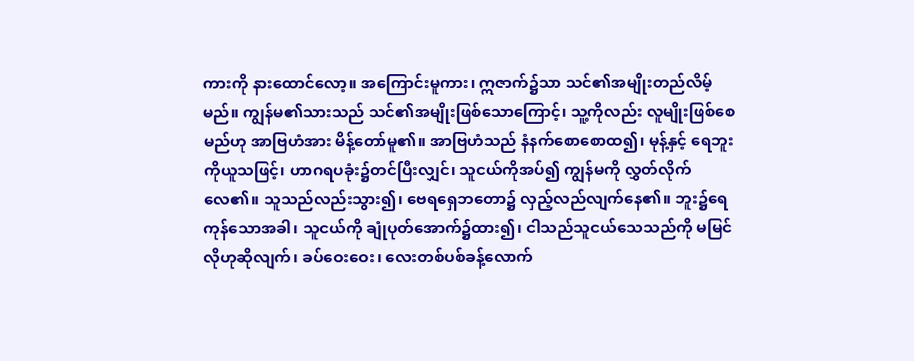ကားကို နားထောင်လော့။ အကြောင်းမူကား၊ ဣဇာက်၌သာ သင်၏အမျိုးတည်လိမ့်မည်။ ကျွန်မ၏သားသည် သင်၏အမျိုးဖြစ်သောကြောင့်၊ သူ့ကိုလည်း လူမျိုးဖြစ်စေမည်ဟု အာဗြဟံအား မိန့်တော်မူ၏။ အာဗြဟံသည် နံနက်စောစောထ၍၊ မုန့်နှင့် ရေဘူးကိုယူသဖြင့်၊ ဟာဂရပခုံး၌တင်ပြီးလျှင်၊ သူငယ်ကိုအပ်၍ ကျွန်မကို လွှတ်လိုက်လေ၏။ သူသည်လည်းသွား၍၊ ဗေရရှေဘတော၌ လှည့်လည်လျက်နေ၏။ ဘူး၌ရေကုန်သောအခါ၊ သူငယ်ကို ချုံပုတ်အောက်၌ထား၍၊ ငါသည်သူငယ်သေသည်ကို မမြင်လိုဟုဆိုလျက်၊ ခပ်ဝေးဝေး၊ လေးတစ်ပစ်ခန့်လောက်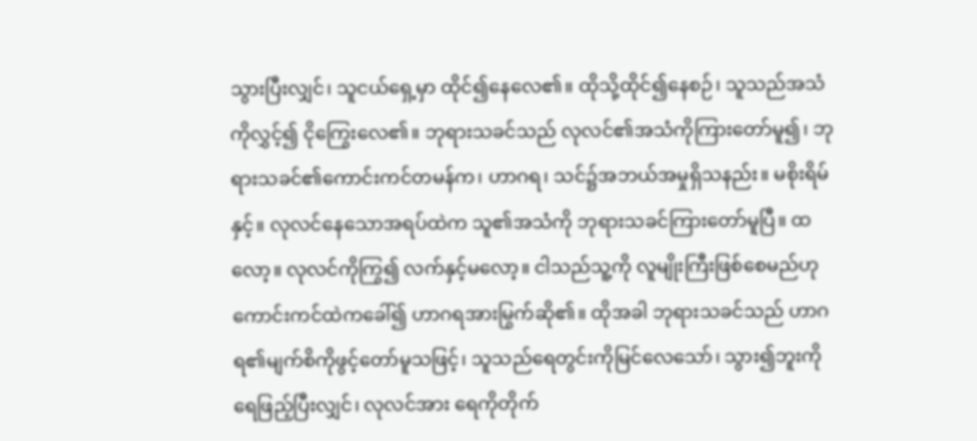သွားပြီးလျှင်၊ သူငယ်ရှေ့မှာ ထိုင်၍နေလေ၏။ ထိုသို့ထိုင်၍နေစဉ်၊ သူသည်အသံကိုလွှင့်၍ ငိုကြွေးလေ၏။ ဘုရားသခင်သည် လုလင်၏အသံကိုကြားတော်မူ၍၊ ဘုရားသခင်၏ကောင်းကင်တမန်က၊ ဟာဂရ၊ သင်၌အဘယ်အမှုရှိသနည်း။ မစိုးရိမ်နှင့်။ လုလင်နေသောအရပ်ထဲက သူ၏အသံကို ဘုရားသခင်ကြားတော်မူပြီ။ ထလော့။ လုလင်ကိုကြွ၍ လက်နှင့်မလော့။ ငါသည်သူ့ကို လူမျိုးကြီးဖြစ်စေမည်ဟု ကောင်းကင်ထဲကခေါ်၍ ဟာဂရအားမြွက်ဆို၏။ ထိုအခါ ဘုရားသခင်သည် ဟာဂရ၏မျက်စိကိုဖွင့်တော်မူသဖြင့်၊ သူသည်ရေတွင်းကိုမြင်လေသော်၊ သွား၍ဘူးကို ရေဖြည့်ပြီးလျှင်၊ လုလင်အား ရေကိုတိုက်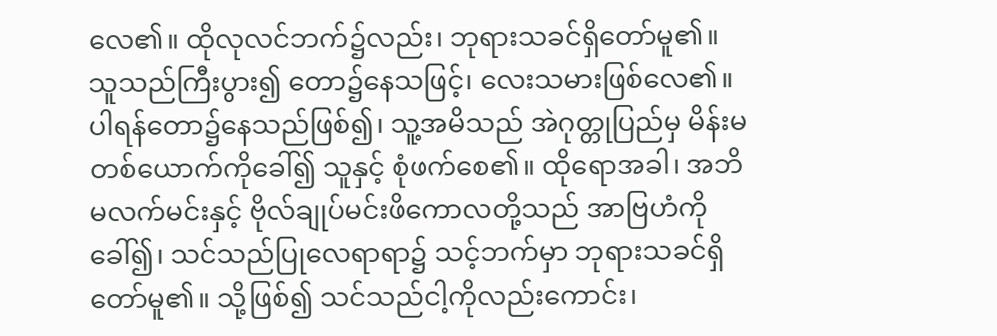လေ၏။ ထိုလုလင်ဘက်၌လည်း၊ ဘုရားသခင်ရှိတော်မူ၏။ သူသည်ကြီးပွား၍ တော၌နေသဖြင့်၊ လေးသမားဖြစ်လေ၏။ ပါရန်တော၌နေသည်ဖြစ်၍၊ သူ့အမိသည် အဲဂုတ္တုပြည်မှ မိန်းမတစ်ယောက်ကိုခေါ်၍ သူနှင့် စုံဖက်စေ၏။ ထိုရောအခါ၊ အဘိမလက်မင်းနှင့် ဗိုလ်ချုပ်မင်းဖိကောလတို့သည် အာဗြဟံကိုခေါ်၍၊ သင်သည်ပြုလေရာရာ၌ သင့်ဘက်မှာ ဘုရားသခင်ရှိတော်မူ၏။ သို့ဖြစ်၍ သင်သည်ငါ့ကိုလည်းကောင်း၊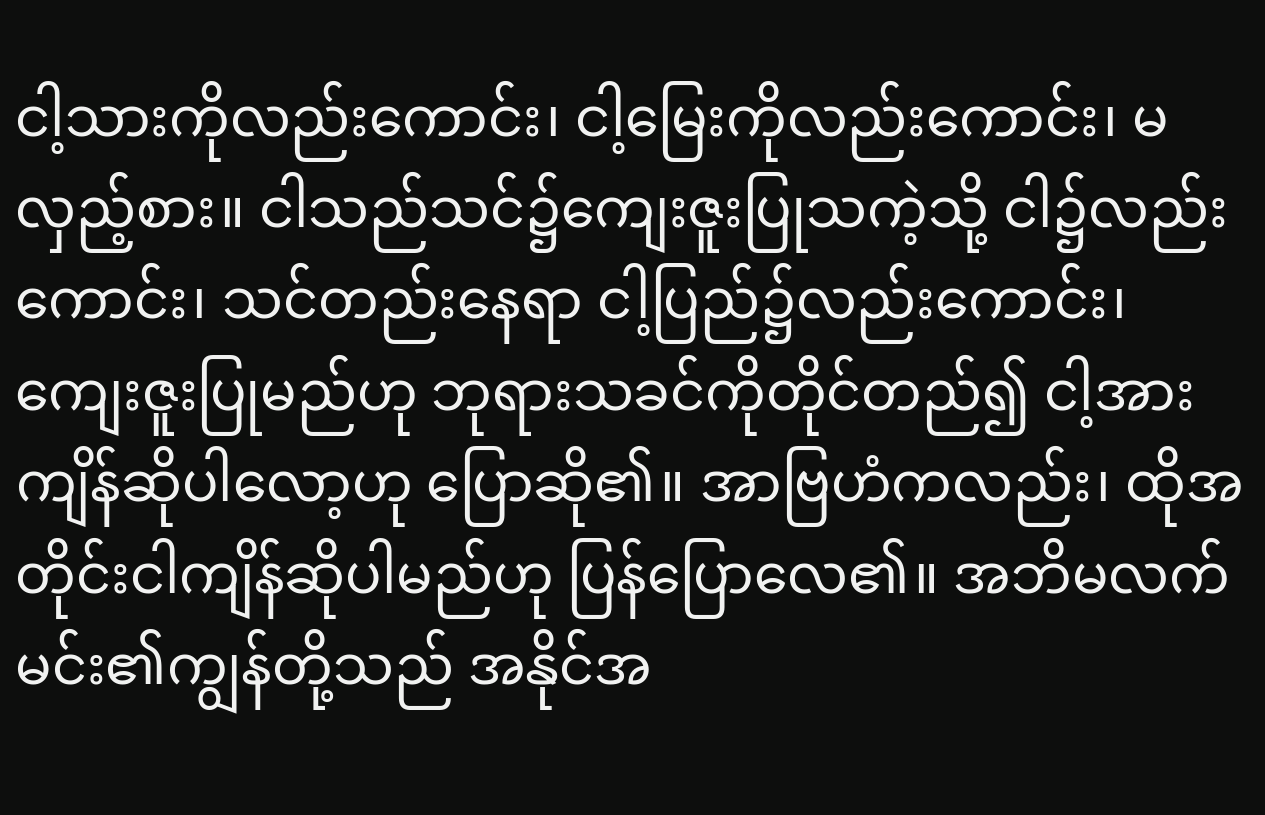ငါ့သားကိုလည်းကောင်း၊ ငါ့မြေးကိုလည်းကောင်း၊ မလှည့်စား။ ငါသည်သင်၌ကျေးဇူးပြုသကဲ့သို့ ငါ၌လည်းကောင်း၊ သင်တည်းနေရာ ငါ့ပြည်၌လည်းကောင်း၊ ကျေးဇူးပြုမည်ဟု ဘုရားသခင်ကိုတိုင်တည်၍ ငါ့အားကျိန်ဆိုပါလော့ဟု ပြောဆို၏။ အာဗြဟံကလည်း၊ ထိုအတိုင်းငါကျိန်ဆိုပါမည်ဟု ပြန်ပြောလေ၏။ အဘိမလက်မင်း၏ကျွန်တို့သည် အနိုင်အ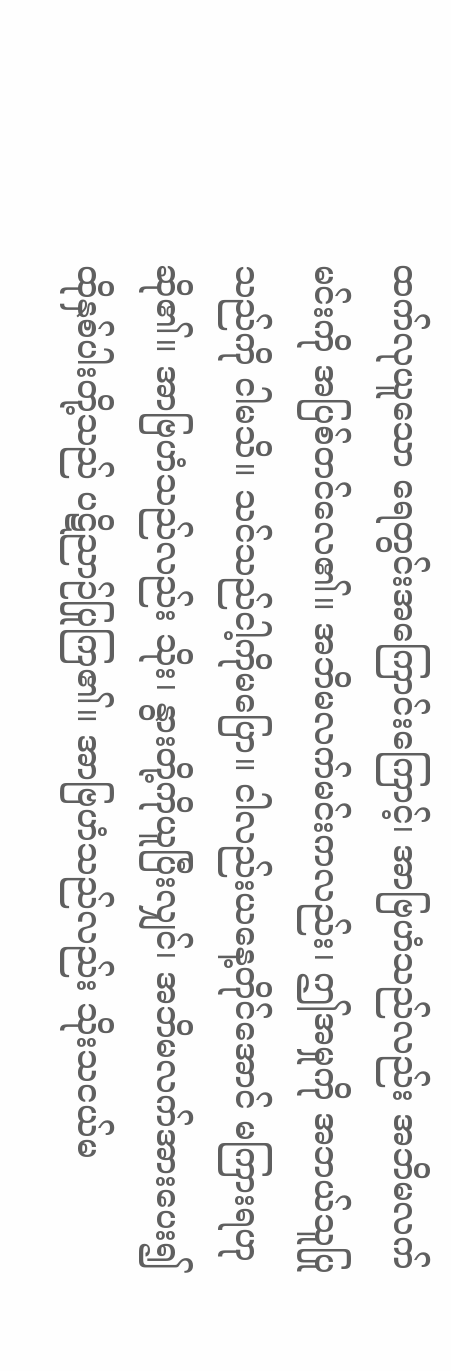ထက်လုယူသော ရေတွင်းအကြောင်းကြောင့်၊ အာဗြဟံသည်လည်း အဘိမလက်မင်းကို အပြစ်တင်လေ၏။ အဘိမလက်မင်းကလည်း၊ ဤအမှုကို အဘယ်သူပြုသည်ကို ငါမသိ။ သင်သည်ငါ့ကိုမပြော။ ငါလည်းယနေ့တိုင်အောင် မကြားရဟုဆို၏။ အာဗြဟံသည်လည်း သိုး၊ နွားတို့ကိုယူပြီးလျှင်၊ အဘိမလက်အားပေး၍ ထိုနှစ်ပါးတို့သည် ပဋိညာဉ်ပြုကြ၏။ အာဗြဟံသည်လည်း သိုးသငယ်မ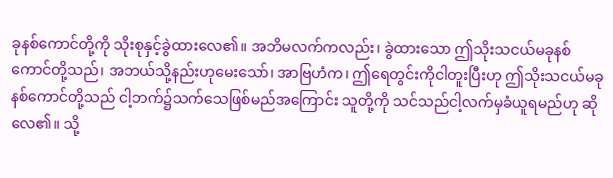ခုနစ်ကောင်တို့ကို သိုးစုနှင့်ခွဲထားလေ၏။ အဘိမလက်ကလည်း၊ ခွဲထားသော ဤသိုးသငယ်မခုနစ်ကောင်တို့သည်၊ အဘယ်သို့နည်းဟုမေးသော်၊ အာဗြဟံက၊ ဤရေတွင်းကိုငါတူးပြီးဟု ဤသိုးသငယ်မခုနစ်ကောင်တို့သည် ငါ့ဘက်၌သက်သေဖြစ်မည်အကြောင်း သူတို့ကို သင်သည်ငါ့လက်မှခံယူရမည်ဟု ဆိုလေ၏။ သို့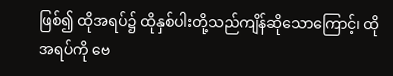ဖြစ်၍ ထိုအရပ်၌ ထိုနှစ်ပါးတို့သည်ကျိန်ဆိုသောကြောင့်၊ ထိုအရပ်ကို ဗေ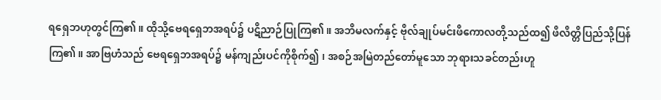ရရှေဘဟုတွင်ကြ၏။ ထိုသို့ဗေရရှေဘအရပ်၌ ပဋိညာဉ်ပြုကြ၏။ အဘိမလက်နှင့် ဗိုလ်ချုပ်မင်းဖိကောလတို့သည်ထ၍ ဖိလိတ္တိပြည်သို့ပြန်ကြ၏။ အာဗြဟံသည် ဗေရရှေဘအရပ်၌ မန်ကျည်းပင်ကိုစိုက်၍၊ အစဉ်အမြဲတည်တော်မူသော ဘုရားသခင်တည်းဟူ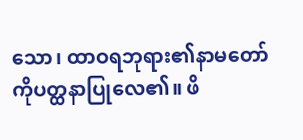သော၊ ထာဝရဘုရား၏နာမတော်ကိုပတ္ထနာပြုလေ၏။ ဖိ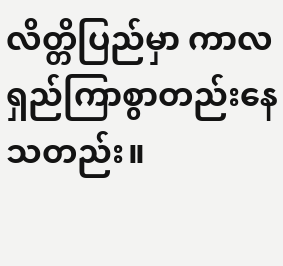လိတ္တိပြည်မှာ ကာလရှည်ကြာစွာတည်းနေသတည်း။